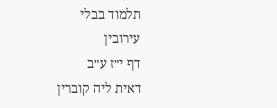תלמוד בבלי
עירובין
דף י״ז ע״ב
דאית ליה קוברין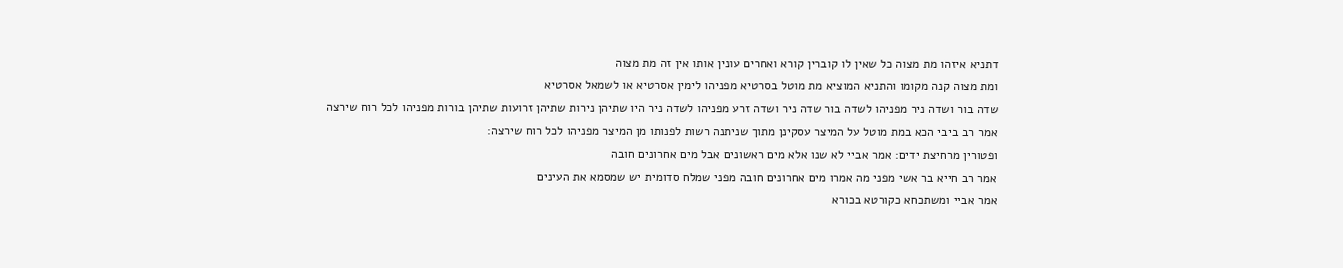דתניא איזהו מת מצוה כל שאין לו קוברין קורא ואחרים עונין אותו אין זה מת מצוה
ומת מצוה קנה מקומו והתניא המוציא מת מוטל בסרטיא מפניהו לימין אסרטיא או לשמאל אסרטיא
שדה בור ושדה ניר מפניהו לשדה בור שדה ניר ושדה זרע מפניהו לשדה ניר היו שתיהן נירות שתיהן זרועות שתיהן בורות מפניהו לכל רוח שירצה
אמר רב ביבי הכא במת מוטל על המיצר עסקינן מתוך שניתנה רשות לפנותו מן המיצר מפניהו לכל רוח שירצה:
ופטורין מרחיצת ידים: אמר אביי לא שנו אלא מים ראשונים אבל מים אחרונים חובה
אמר רב חייא בר אשי מפני מה אמרו מים אחרונים חובה מפני שמלח סדומית יש שמסמא את העינים
אמר אביי ומשתכחא כקורטא בכורא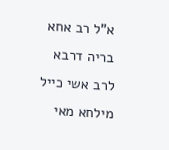א"ל רב אחא בריה דרבא לרב אשי כייל מילחא מאי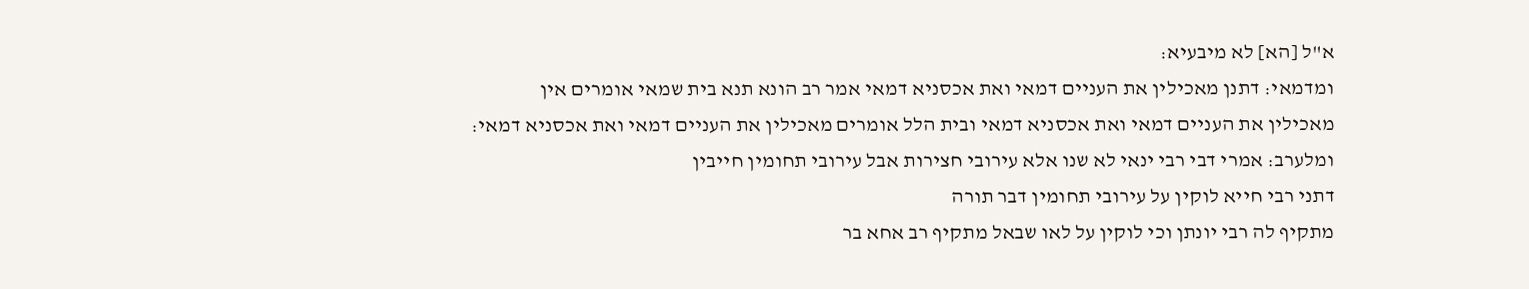א"ל [הא] לא מיבעיא:
ומדמאי: דתנן מאכילין את העניים דמאי ואת אכסניא דמאי אמר רב הונא תנא בית שמאי אומרים אין מאכילין את העניים דמאי ואת אכסניא דמאי ובית הלל אומרים מאכילין את העניים דמאי ואת אכסניא דמאי:
ומלערב: אמרי דבי רבי ינאי לא שנו אלא עירובי חצירות אבל עירובי תחומין חייבין
דתני רבי חייא לוקין על עירובי תחומין דבר תורה
מתקיף לה רבי יונתן וכי לוקין על לאו שבאל מתקיף רב אחא בר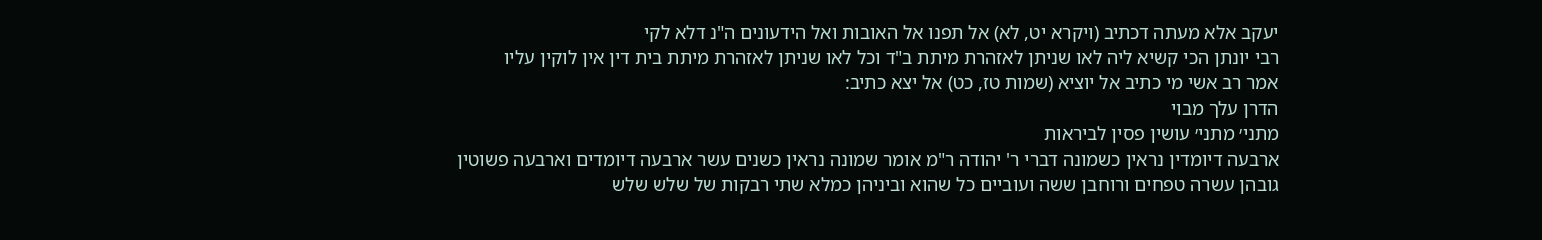יעקב אלא מעתה דכתיב (ויקרא יט, לא) אל תפנו אל האובות ואל הידעונים ה"נ דלא לקי
רבי יונתן הכי קשיא ליה לאו שניתן לאזהרת מיתת ב"ד וכל לאו שניתן לאזהרת מיתת בית דין אין לוקין עליו
אמר רב אשי מי כתיב אל יוציא (שמות טז, כט) אל יצא כתיב:
הדרן עלך מבוי
מתני׳ מתני׳ עושין פסין לביראות
ארבעה דיומדין נראין כשמונה דברי ר' יהודה ר"מ אומר שמונה נראין כשנים עשר ארבעה דיומדים וארבעה פשוטין
גובהן עשרה טפחים ורוחבן ששה ועוביים כל שהוא וביניהן כמלא שתי רבקות של שלש שלש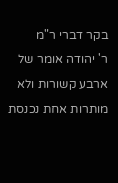בקר דברי ר"מ
ר' יהודה אומר של ארבע קשורות ולא מותרות אחת נכנסת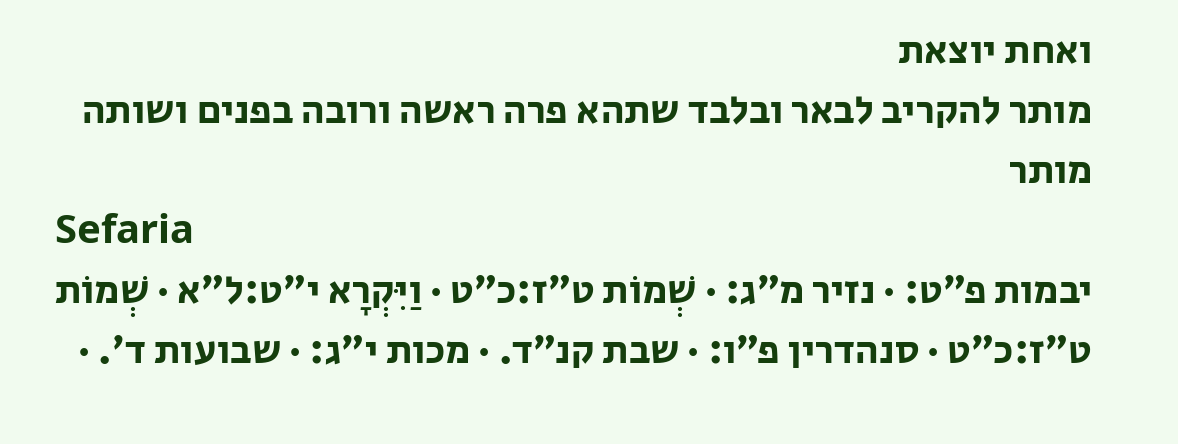ואחת יוצאת
מותר להקריב לבאר ובלבד שתהא פרה ראשה ורובה בפנים ושותה
מותר
Sefaria
יבמות פ״ט: · נזיר מ״ג: · שְׁמוֹת ט״ז:כ״ט · וַיִּקְרָא י״ט:ל״א · שְׁמוֹת ט״ז:כ״ט · סנהדרין פ״ו: · שבת קנ״ד. · מכות י״ג: · שבועות ד׳. ·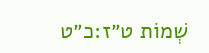שְׁמוֹת ט״ז:כ״ט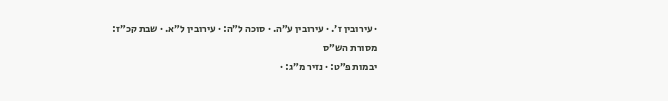· עירובין ז׳. · עירובין ע״ה. · סוכה ל״ה: · עירובין ל״א. · שבת קכ״ז:
מסורת הש״ס
יבמות פ״ט: · נזיר מ״ג: ·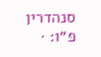סנהדרין פ״ו: ·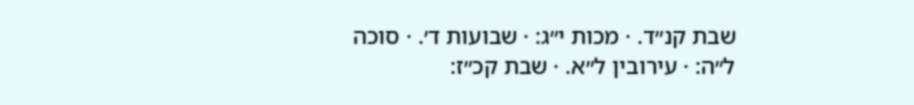שבת קנ״ד. · מכות י״ג: · שבועות ד׳. · סוכה ל״ה: · עירובין ל״א. · שבת קכ״ז: